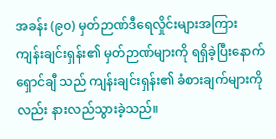အခန်း (၉၀) မှတ်ဉာဏ်ဒီရေလှိုင်းများအကြား
ကျန်းချင်းရှန်း၏ မှတ်ဉာဏ်များကို ရရှိခဲ့ပြီးနောက် ရှောင်ချီ သည် ကျန်းချင်းရှန်း၏ ခံစားချက်များကိုလည်း နားလည်သွားခဲ့သည်။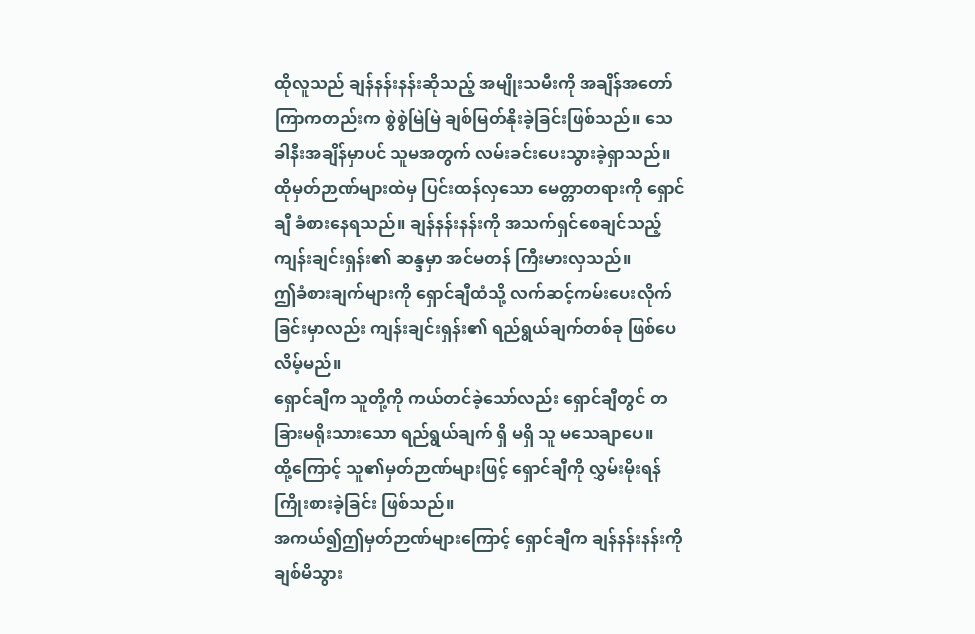ထိုလူသည် ချန်နန်းနန်းဆိုသည့် အမျိုးသမီးကို အချိန်အတော်ကြာကတည်းက စွဲစွဲမြဲမြဲ ချစ်မြတ်နိုးခဲ့ခြင်းဖြစ်သည်။ သေခါနီးအချိန်မှာပင် သူမအတွက် လမ်းခင်းပေးသွားခဲ့ရှာသည်။
ထိုမှတ်ဉာဏ်များထဲမှ ပြင်းထန်လှသော မေတ္တာတရားကို ရှောင်ချီ ခံစားနေရသည်။ ချန်နန်းနန်းကို အသက်ရှင်စေချင်သည့် ကျန်းချင်းရှန်း၏ ဆန္ဒမှာ အင်မတန် ကြီးမားလှသည်။
ဤခံစားချက်များကို ရှောင်ချီထံသို့ လက်ဆင့်ကမ်းပေးလိုက်ခြင်းမှာလည်း ကျန်းချင်းရှန်း၏ ရည်ရွယ်ချက်တစ်ခု ဖြစ်ပေလိမ့်မည်။
ရှောင်ချီက သူတို့ကို ကယ်တင်ခဲ့သော်လည်း ရှောင်ချီတွင် တခြားမရိုးသားသော ရည်ရွယ်ချက် ရှိ မရှိ သူ မသေချာပေ။
ထို့ကြောင့် သူ၏မှတ်ဉာဏ်များဖြင့် ရှောင်ချီကို လွှမ်းမိုးရန် ကြိုးစားခဲ့ခြင်း ဖြစ်သည်။
အကယ်၍ဤမှတ်ဉာဏ်များကြောင့် ရှောင်ချီက ချန်နန်းနန်းကို ချစ်မိသွား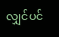လျှင်ပင်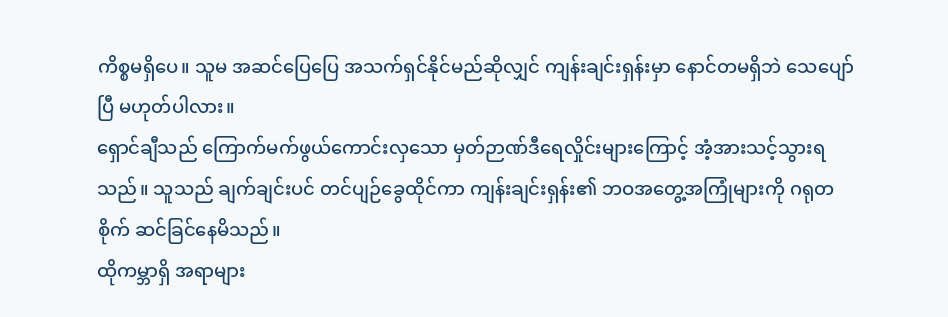ကိစ္စမရှိပေ။ သူမ အဆင်ပြေပြေ အသက်ရှင်နိုင်မည်ဆိုလျှင် ကျန်းချင်းရှန်းမှာ နောင်တမရှိဘဲ သေပျော်ပြီ မဟုတ်ပါလား။
ရှောင်ချီသည် ကြောက်မက်ဖွယ်ကောင်းလှသော မှတ်ဉာဏ်ဒီရေလှိုင်းများကြောင့် အံ့အားသင့်သွားရသည်။ သူသည် ချက်ချင်းပင် တင်ပျဉ်ခွေထိုင်ကာ ကျန်းချင်းရှန်း၏ ဘဝအတွေ့အကြုံများကို ဂရုတစိုက် ဆင်ခြင်နေမိသည်။
ထိုကမ္ဘာရှိ အရာများ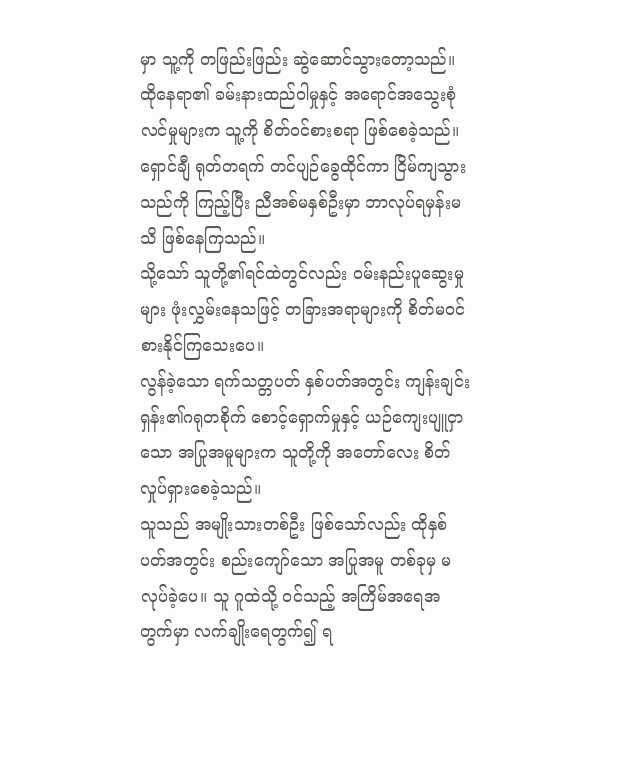မှာ သူ့ကို တဖြည်းဖြည်း ဆွဲဆောင်သွားတော့သည်။ ထိုနေရာ၏ ခမ်းနားထည်ဝါမှုနှင့် အရောင်အသွေးစုံလင်မှုများက သူ့ကို စိတ်ဝင်စားစရာ ဖြစ်စေခဲ့သည်။
ရှောင်ချီ ရုတ်တရက် တင်ပျဉ်ခွေထိုင်ကာ ငြိမ်ကျသွားသည်ကို ကြည့်ပြီး ညီအစ်မနှစ်ဦးမှာ ဘာလုပ်ရမှန်းမသိ ဖြစ်နေကြသည်။
သို့သော် သူတို့၏ရင်ထဲတွင်လည်း ဝမ်းနည်းပူဆွေးမှုများ ဖုံးလွှမ်းနေသဖြင့် တခြားအရာများကို စိတ်မဝင်စားနိုင်ကြသေးပေ။
လွန်ခဲ့သော ရက်သတ္တပတ် နှစ်ပတ်အတွင်း ကျန်းချင်းရှန်း၏ဂရုတစိုက် စောင့်ရှောက်မှုနှင့် ယဉ်ကျေးပျူငှာသော အပြုအမူများက သူတို့ကို အတော်လေး စိတ်လှုပ်ရှားစေခဲ့သည်။
သူသည် အမျိုးသားတစ်ဦး ဖြစ်သော်လည်း ထိုနှစ်ပတ်အတွင်း စည်းကျော်သော အပြုအမူ တစ်ခုမှ မလုပ်ခဲ့ပေ။ သူ ဂူထဲသို့ ဝင်သည့် အကြိမ်အရေအတွက်မှာ လက်ချိုးရေတွက်၍ ရ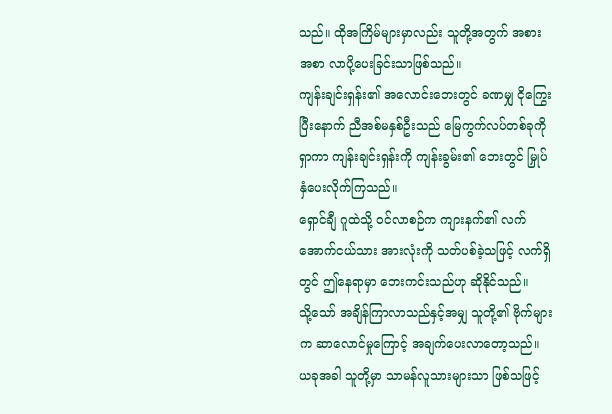သည်။ ထိုအကြိမ်များမှာလည်း သူတို့အတွက် အစားအစာ လာပို့ပေးခြင်းသာဖြစ်သည်။
ကျန်းချင်းရှန်း၏ အလောင်းဘေးတွင် ခဏမျှ ငိုကြွေးပြီးနောက် ညီအစ်မနှစ်ဦးသည် မြေကွက်လပ်တစ်ခုကို ရှာကာ ကျန်းချင်းရှန်းကို ကျန်းခွမ်း၏ ဘေးတွင် မြှုပ်နှံပေးလိုက်ကြသည်။
ရှောင်ချီ ဂူထဲသို့ ဝင်လာစဉ်က ကျားနက်၏ လက်အောက်ငယ်သား အားလုံးကို သတ်ပစ်ခဲ့သဖြင့် လက်ရှိတွင် ဤနေရာမှာ ဘေးကင်းသည်ဟု ဆိုနိုင်သည်။
သို့သော် အချိန်ကြာလာသည်နှင့်အမျှ သူတို့၏ ဗိုက်များက ဆာလောင်မှုကြောင့် အချက်ပေးလာတော့သည်။
ယခုအခါ သူတို့မှာ သာမန်လူသားများသာ ဖြစ်သဖြင့်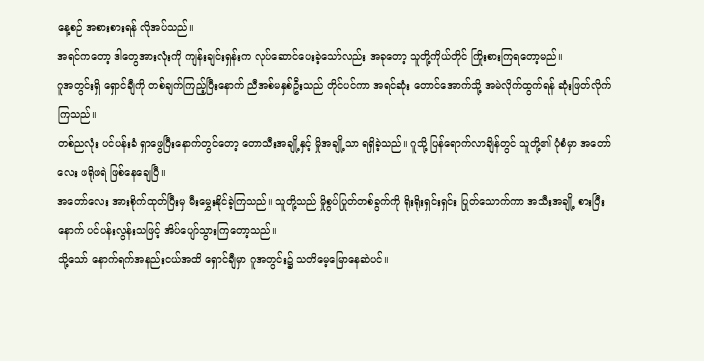နေ့စဉ် အစားစားရန် လိုအပ်သည်။
အရင်ကတော့ ဒါတွေအားလုံးကို ကျန်းချင်းရှန်းက လုပ်ဆောင်ပေးခဲ့သော်လည်း အခုတော့ သူတို့ကိုယ်တိုင် ကြိုးစားကြရတော့မည်။
ဂူအတွင်းရှိ ရှောင်ချီကို တစ်ချက်ကြည့်ပြီးနောက် ညီအစ်မနှစ်ဦးသည် တိုင်ပင်ကာ အရင်ဆုံး တောင်အောက်သို့ အမဲလိုက်ထွက်ရန် ဆုံးဖြတ်လိုက်ကြသည်။
တစ်ညလုံး ပင်ပန်းခံ ရှာဖွေပြီးနောက်တွင်တော့ တောသီးအချို့နှင့် မှိုအချို့သာ ရရှိခဲ့သည်။ ဂူသို့ ပြန်ရောက်လာချိန်တွင် သူတို့၏ ပုံစံမှာ အတော်လေး ဖရိုဖရဲ ဖြစ်နေချေပြီ။
အတော်လေး အားစိုက်ထုတ်ပြီးမှ မီးမွှေးနိုင်ခဲ့ကြသည်။ သူတို့သည် မှိုစွပ်ပြုတ်တစ်ခွက်ကို ရိုးရိုးရှင်းရှင်း ပြုတ်သောက်ကာ အသီးအချို့ စားပြီးနောက် ပင်ပန်းလွန်းသဖြင့် အိပ်ပျော်သွားကြတော့သည်။
သို့သော် နောက်ရက်အနည်းငယ်အထိ ရှောင်ချီမှာ ဂူအတွင်း၌ သတိမေ့မြောနေဆဲပင်။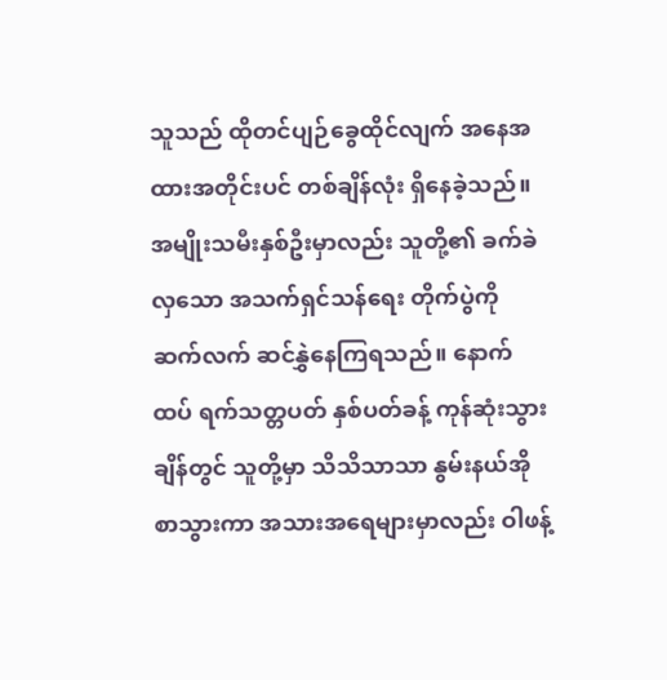သူသည် ထိုတင်ပျဉ်ခွေထိုင်လျက် အနေအထားအတိုင်းပင် တစ်ချိန်လုံး ရှိနေခဲ့သည်။
အမျိုးသမီးနှစ်ဦးမှာလည်း သူတို့၏ ခက်ခဲလှသော အသက်ရှင်သန်ရေး တိုက်ပွဲကို ဆက်လက် ဆင်နွှဲနေကြရသည်။ နောက်ထပ် ရက်သတ္တပတ် နှစ်ပတ်ခန့် ကုန်ဆုံးသွားချိန်တွင် သူတို့မှာ သိသိသာသာ နွမ်းနယ်အိုစာသွားကာ အသားအရေများမှာလည်း ဝါဖန့်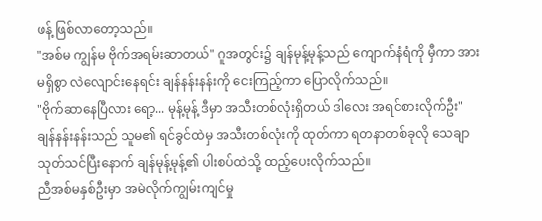ဖန့် ဖြစ်လာတော့သည်။
"အစ်မ ကျွန်မ ဗိုက်အရမ်းဆာတယ်" ဂူအတွင်း၌ ချန်မုန့်မုန့်သည် ကျောက်နံရံကို မှီကာ အားမရှိစွာ လဲလျောင်းနေရင်း ချန်နန်းနန်းကို ငေးကြည့်ကာ ပြောလိုက်သည်။
"ဗိုက်ဆာနေပြီလား ရော့... မုန့်မုန့် ဒီမှာ အသီးတစ်လုံးရှိတယ် ဒါလေး အရင်စားလိုက်ဦး"
ချန်နန်းနန်းသည် သူမ၏ ရင်ခွင်ထဲမှ အသီးတစ်လုံးကို ထုတ်ကာ ရတနာတစ်ခုလို သေချာ သုတ်သင်ပြီးနောက် ချန်မုန့်မုန့်၏ ပါးစပ်ထဲသို့ ထည့်ပေးလိုက်သည်။
ညီအစ်မနှစ်ဦးမှာ အမဲလိုက်ကျွမ်းကျင်မှု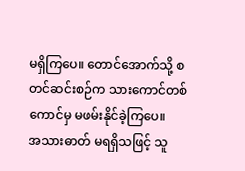မရှိကြပေ။ တောင်အောက်သို့ စတင်ဆင်းစဉ်က သားကောင်တစ်ကောင်မှ မဖမ်းနိုင်ခဲ့ကြပေ။
အသားဓာတ် မရရှိသဖြင့် သူ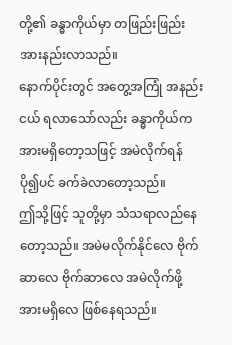တို့၏ ခန္ဓာကိုယ်မှာ တဖြည်းဖြည်း အားနည်းလာသည်။
နောက်ပိုင်းတွင် အတွေ့အကြုံ အနည်းငယ် ရလာသော်လည်း ခန္ဓာကိုယ်က အားမရှိတော့သဖြင့် အမဲလိုက်ရန် ပို၍ပင် ခက်ခဲလာတော့သည်။
ဤသို့ဖြင့် သူတို့မှာ သံသရာလည်နေတော့သည်။ အမဲမလိုက်နိုင်လေ ဗိုက်ဆာလေ ဗိုက်ဆာလေ အမဲလိုက်ဖို့ အားမရှိလေ ဖြစ်နေရသည်။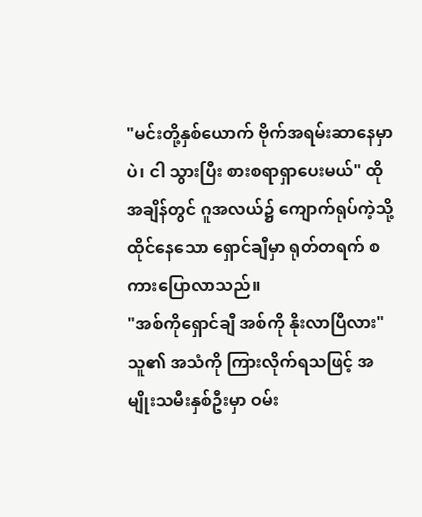"မင်းတို့နှစ်ယောက် ဗိုက်အရမ်းဆာနေမှာပဲ၊ ငါ သွားပြီး စားစရာရှာပေးမယ်" ထိုအချိန်တွင် ဂူအလယ်၌ ကျောက်ရုပ်ကဲ့သို့ ထိုင်နေသော ရှောင်ချီမှာ ရုတ်တရက် စကားပြောလာသည်။
"အစ်ကိုရှောင်ချီ အစ်ကို နိုးလာပြီလား" သူ၏ အသံကို ကြားလိုက်ရသဖြင့် အမျိုးသမီးနှစ်ဦးမှာ ဝမ်း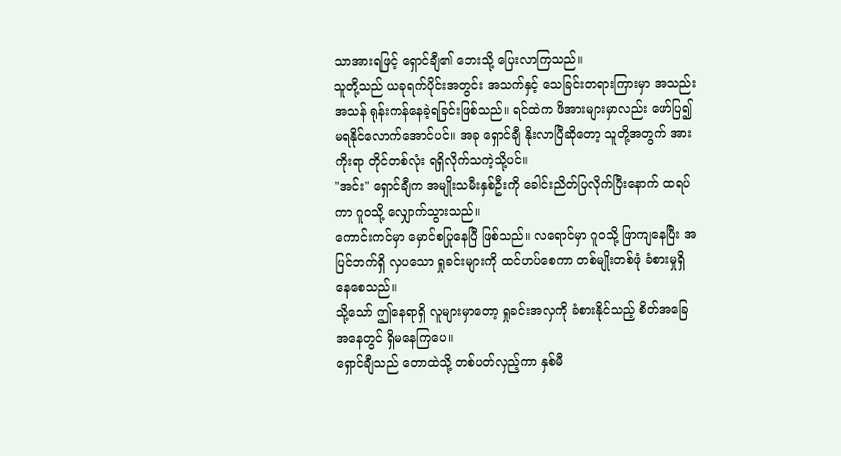သာအားရဖြင့် ရှောင်ချီ၏ ဘေးသို့ ပြေးလာကြသည်။
သူတို့သည် ယခုရက်ပိုင်းအတွင်း အသက်နှင့် သေခြင်းတရားကြားမှာ အသည်းအသန် ရုန်းကန်နေခဲ့ရခြင်းဖြစ်သည်။ ရင်ထဲက ဖိအားများမှာလည်း ဖော်ပြ၍ မရနိုင်လောက်အောင်ပင်။ အခု ရှောင်ချီ နိုးလာပြီဆိုတော့ သူတို့အတွက် အားကိုးရာ တိုင်တစ်လုံး ရရှိလိုက်သကဲ့သို့ပင်။
"အင်း" ရှောင်ချီက အမျိုးသမီးနှစ်ဦးကို ခေါင်းညိတ်ပြလိုက်ပြီးနောက် ထရပ်ကာ ဂူဝသို့ လျှောက်သွားသည်။
ကောင်းကင်မှာ မှောင်စပြုနေပြီ ဖြစ်သည်။ လရောင်မှာ ဂူဝသို့ ဖြာကျနေပြီး အပြင်ဘက်ရှိ လှပသော ရှုခင်းများကို ထင်ဟပ်စေကာ တစ်မျိုးတစ်ဖုံ ခံစားမှုရှိနေစေသည်။
သို့သော် ဤနေရာရှိ လူများမှာတော့ ရှုခင်းအလှကို ခံစားနိုင်သည့် စိတ်အခြေအနေတွင် ရှိမနေကြပေ။
ရှောင်ချီသည် တောထဲသို့ တစ်ပတ်လှည့်ကာ နှစ်မီ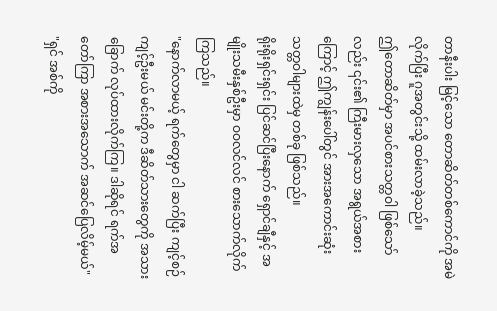တာနီးပါး မြင့်သော တောဆိတ်တစ်ကောင်ကို အမဲလိုက်ပြီး ဂူအတွင်းသို့ ထမ်းလာခဲ့သည်။
ဤတောဆိတ်မှာ အပင်စားသတ္တဝါ ဖြစ်သော်လည်း ၎င်း၏ ကြီးမားလှသော အရွယ်အစားကြောင့် ဤကျွန်းပေါ်တွင် အားအကောင်းဆုံး သတ္တဝါများထဲမှ တစ်ခု ဖြစ်သည်။
ရိုးရိုးရှင်းရှင်း ပြင်ဆင်ပြီးနောက် ရှောင်ချီနှင့် အမျိုးသမီးနှစ်ဦးမှာ ဝဝလင်လင် စားသောက်လိုက်ကြသည်။
"နောက်လာမယ့် ရက်တွေမှာ ငါ ဆက်ပြီး ကျင့်စဉ်ကျင့်ဦးမယ် မင်းတို့က ဒီဆိတ်သားတွေကို အသားခြောက် လုပ်ထားလိုက်ကြ။ ဒါဆိုရင် ရက်အတော်ကြာ အစားအသောက် အဆင်ပြေလိမ့်မယ်"
"ရှင် အစ်ကို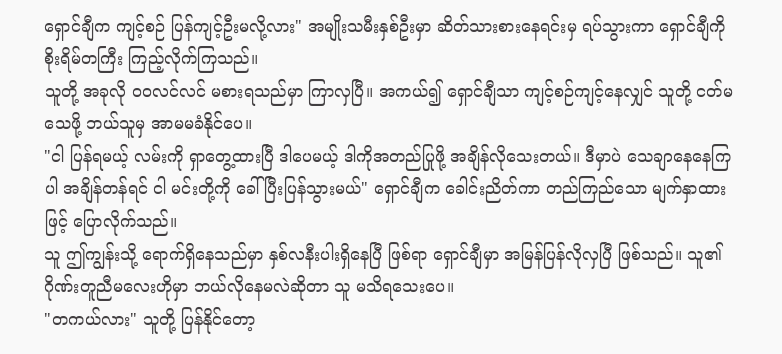ရှောင်ချီက ကျင့်စဉ် ပြန်ကျင့်ဦးမလို့လား" အမျိုးသမီးနှစ်ဦးမှာ ဆိတ်သားစားနေရင်းမှ ရပ်သွားကာ ရှောင်ချီကို စိုးရိမ်တကြီး ကြည့်လိုက်ကြသည်။
သူတို့ အခုလို ဝဝလင်လင် မစားရသည်မှာ ကြာလှပြီ။ အကယ်၍ ရှောင်ချီသာ ကျင့်စဉ်ကျင့်နေလျှင် သူတို့ ငတ်မသေဖို့ ဘယ်သူမှ အာမမခံနိုင်ပေ။
"ငါ ပြန်ရမယ့် လမ်းကို ရှာတွေ့ထားပြီ ဒါပေမယ့် ဒါကိုအတည်ပြုဖို့ အချိန်လိုသေးတယ်။ ဒီမှာပဲ သေချာနေနေကြပါ အချိန်တန်ရင် ငါ မင်းတို့ကို ခေါ်ပြီးပြန်သွားမယ်" ရှောင်ချီက ခေါင်းညိတ်ကာ တည်ကြည်သော မျက်နှာထားဖြင့် ပြောလိုက်သည်။
သူ ဤကျွန်းသို့ ရောက်ရှိနေသည်မှာ နှစ်လနီးပါးရှိနေပြီ ဖြစ်ရာ ရှောင်ချီမှာ အမြန်ပြန်လိုလှပြီ ဖြစ်သည်။ သူ၏ ဂိုဏ်းတူညီမလေးဟိုမှာ ဘယ်လိုနေမလဲဆိုတာ သူ မသိရသေးပေ။
"တကယ်လား" သူတို့ ပြန်နိုင်တော့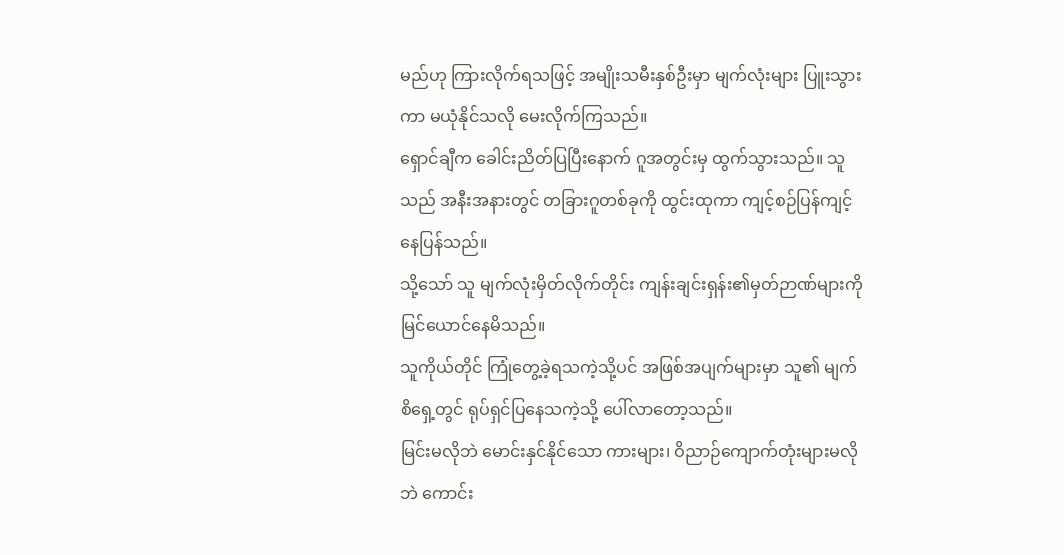မည်ဟု ကြားလိုက်ရသဖြင့် အမျိုးသမီးနှစ်ဦးမှာ မျက်လုံးများ ပြူးသွားကာ မယုံနိုင်သလို မေးလိုက်ကြသည်။
ရှောင်ချီက ခေါင်းညိတ်ပြပြီးနောက် ဂူအတွင်းမှ ထွက်သွားသည်။ သူသည် အနီးအနားတွင် တခြားဂူတစ်ခုကို ထွင်းထုကာ ကျင့်စဉ်ပြန်ကျင့်နေပြန်သည်။
သို့သော် သူ မျက်လုံးမှိတ်လိုက်တိုင်း ကျန်းချင်းရှန်း၏မှတ်ဉာဏ်များကို မြင်ယောင်နေမိသည်။
သူကိုယ်တိုင် ကြုံတွေ့ခဲ့ရသကဲ့သို့ပင် အဖြစ်အပျက်များမှာ သူ၏ မျက်စိရှေ့တွင် ရုပ်ရှင်ပြနေသကဲ့သို့ ပေါ်လာတော့သည်။
မြင်းမလိုဘဲ မောင်းနှင်နိုင်သော ကားများ၊ ဝိညာဉ်ကျောက်တုံးများမလိုဘဲ ကောင်း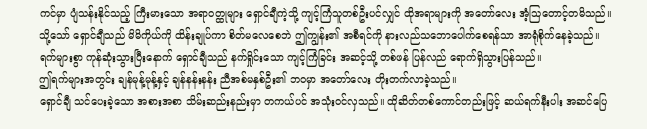ကင်မှာ ပျံသန်းနိုင်သည့် ကြီးမားသော အရာဝတ္ထုများ ရှောင်ချီကဲ့သို့ ကျင့်ကြံသူတစ်ဦးပင်လျှင် ထိုအရာများကို အတော်လေး အံ့သြတောင့်တမိသည်။
သို့သော် ရှောင်ချီသည် မိမိကိုယ်ကို ထိန်းချုပ်ကာ စိတ်မလေစေဘဲ ဤကျွန်း၏ အစီရင်ကို နားလည်သဘောပေါက်စေရန်သာ အာရုံစိုက်နေခဲ့သည်။
ရက်များစွာ ကုန်ဆုံးသွားပြီးနောက် ရှောင်ချီသည် နက်ရှိုင်းသော ကျင့်ကြံခြင်း အဆင့်သို့ တစ်ဖန် ပြန်လည် ရောက်ရှိသွားပြန်သည်။
ဤရက်များအတွင်း ချန်မုန့်မုန့်နှင့် ချန်နန်းနန်း ညီအစ်မနှစ်ဦး၏ ဘဝမှာ အတော်လေး တိုးတက်လာခဲ့သည်။
ရှောင်ချီ သင်ပေးခဲ့သော အစားအစာ သိမ်းဆည်းနည်းမှာ တကယ်ပင် အသုံးဝင်လှသည်။ ထိုဆိတ်တစ်ကောင်တည်းဖြင့် ဆယ်ရက်နီးပါး အဆင်ပြေ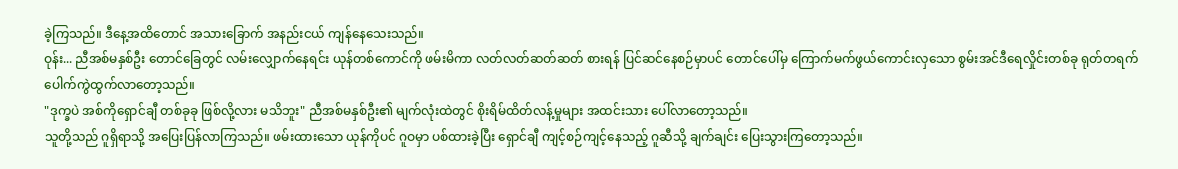ခဲ့ကြသည်။ ဒီနေ့အထိတောင် အသားခြောက် အနည်းငယ် ကျန်နေသေးသည်။
ဝုန်း... ညီအစ်မနှစ်ဦး တောင်ခြေတွင် လမ်းလျှောက်နေရင်း ယုန်တစ်ကောင်ကို ဖမ်းမိကာ လတ်လတ်ဆတ်ဆတ် စားရန် ပြင်ဆင်နေစဉ်မှာပင် တောင်ပေါ်မှ ကြောက်မက်ဖွယ်ကောင်းလှသော စွမ်းအင်ဒီရေလှိုင်းတစ်ခု ရုတ်တရက် ပေါက်ကွဲထွက်လာတော့သည်။
"ဒုက္ခပဲ အစ်ကိုရှောင်ချီ တစ်ခုခု ဖြစ်လို့လား မသိဘူး" ညီအစ်မနှစ်ဦး၏ မျက်လုံးထဲတွင် စိုးရိမ်ထိတ်လန့်မှုများ အထင်းသား ပေါ်လာတော့သည်။
သူတို့သည် ဂူရှိရာသို့ အပြေးပြန်လာကြသည်။ ဖမ်းထားသော ယုန်ကိုပင် ဂူဝမှာ ပစ်ထားခဲ့ပြီး ရှောင်ချီ ကျင့်စဉ်ကျင့်နေသည့် ဂူဆီသို့ ချက်ချင်း ပြေးသွားကြတော့သည်။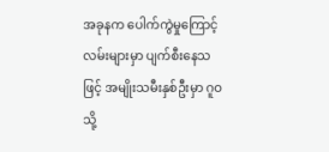အခုနက ပေါက်ကွဲမှုကြောင့် လမ်းများမှာ ပျက်စီးနေသဖြင့် အမျိုးသမီးနှစ်ဦးမှာ ဂူဝသို့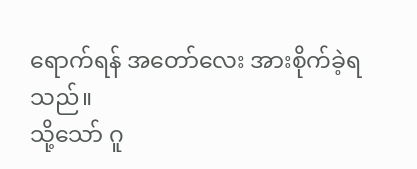ရောက်ရန် အတော်လေး အားစိုက်ခဲ့ရသည်။
သို့သော် ဂူ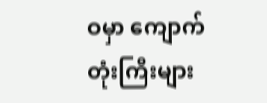ဝမှာ ကျောက်တုံးကြီးများ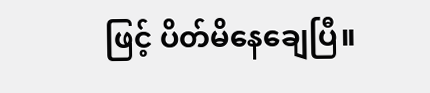ဖြင့် ပိတ်မိနေချေပြီ။